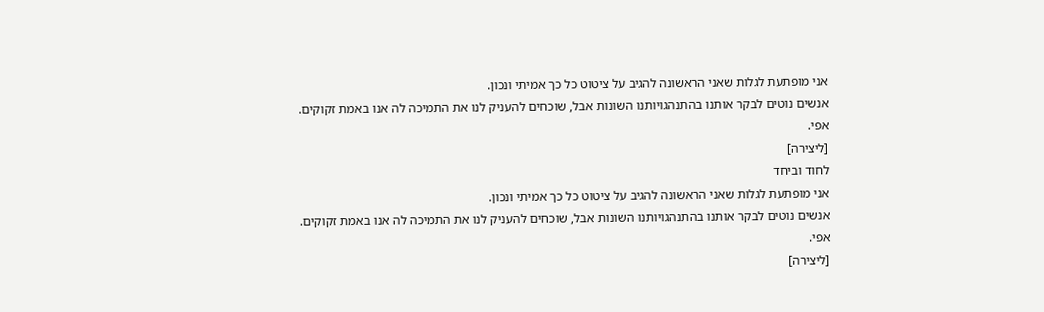אני מופתעת לגלות שאני הראשונה להגיב על ציטוט כל כך אמיתי ונכון.
אנשים נוטים לבקר אותנו בהתנהגויותנו השונות אבל, שוכחים להעניק לנו את התמיכה לה אנו באמת זקוקים.
אפי.
[ליצירה]
לחוד וביחד
אני מופתעת לגלות שאני הראשונה להגיב על ציטוט כל כך אמיתי ונכון.
אנשים נוטים לבקר אותנו בהתנהגויותנו השונות אבל, שוכחים להעניק לנו את התמיכה לה אנו באמת זקוקים.
אפי.
[ליצירה]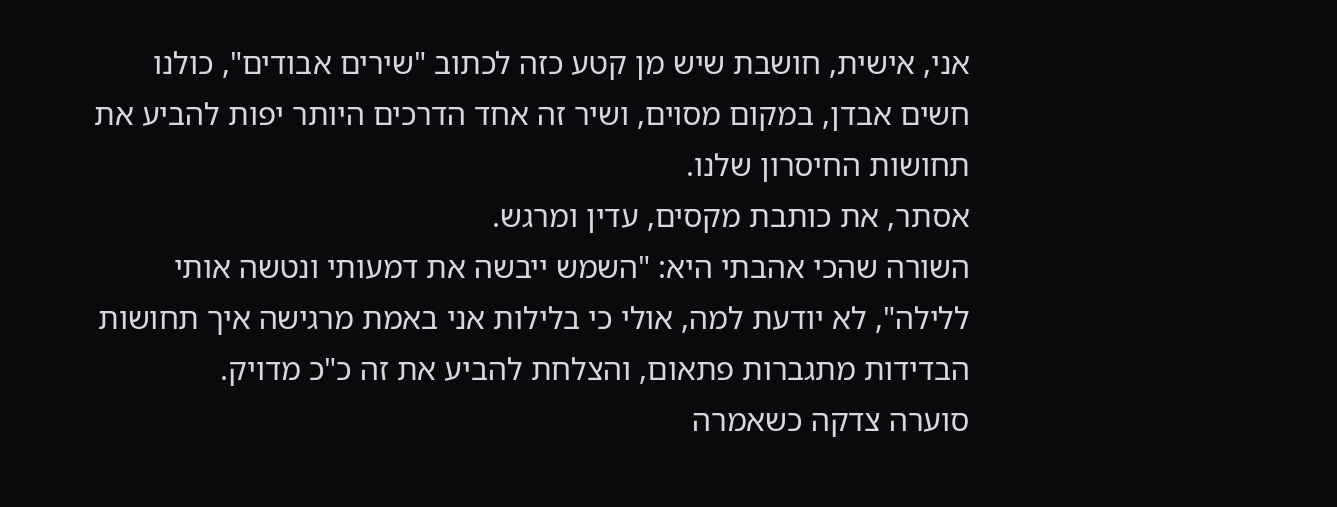אני, אישית, חושבת שיש מן קטע כזה לכתוב "שירים אבודים", כולנו חשים אבדן, במקום מסוים, ושיר זה אחד הדרכים היותר יפות להביע את תחושות החיסרון שלנו.
אסתר, את כותבת מקסים, עדין ומרגש.
השורה שהכי אהבתי היא: "השמש ייבשה את דמעותי ונטשה אותי ללילה", לא יודעת למה, אולי כי בלילות אני באמת מרגישה איך תחושות הבדידות מתגברות פתאום, והצלחת להביע את זה כ"כ מדויק.
סוערה צדקה כשאמרה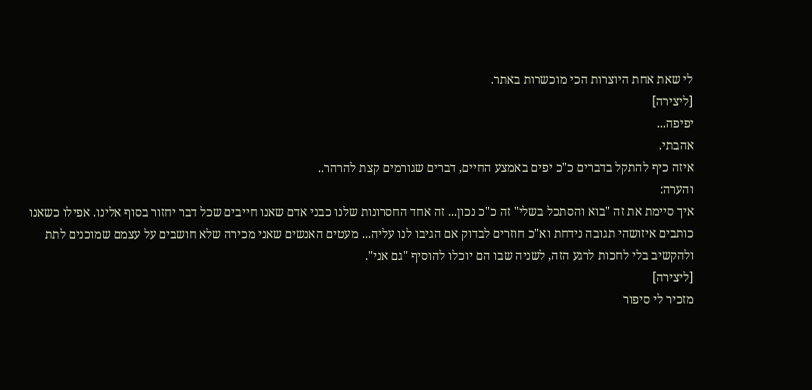לי שאת אחת היוצרות הכי מוכשרות באתר.
[ליצירה]
יפיפה...
אהבתי.
איזה כיף להתקל בדברים כ"כ יפים באמצע החיים, דברים שגורמים קצת להרהר..
והערה:
איך סיימת את זה "בוא והסתכל בשלי" זה כ"כ נכון... זה אחד החסרונות שלנו כבני אדם שאנו חייבים שכל דבר יחזור בסוף אלינו. אפילו כשאנו כותבים איזושהי תגובה נידחת וא"כ חוזרים לבדוק אם הגיבו לנו עליה... מעטים האנשים שאני מכירה שלא חושבים על עצמם שמוכנים לתת ולהקשיב בלי לחכות לרגע הזה, לשניה שבו הם יוכלו להוסיף "גם אני".
[ליצירה]
מזכיר לי סיפור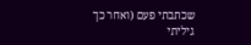שכתבתי פעם (ואחר כך גיליתי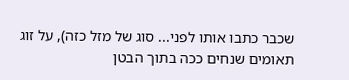שכבר כתבו אותו לפני... סוג של מזל כזה), על זוג תאומים שנחים ככה בתוך הבטן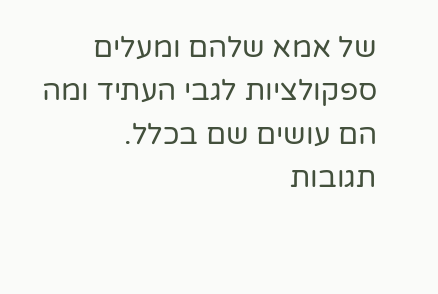של אמא שלהם ומעלים ספקולציות לגבי העתיד ומה הם עושים שם בכלל.
תגובות